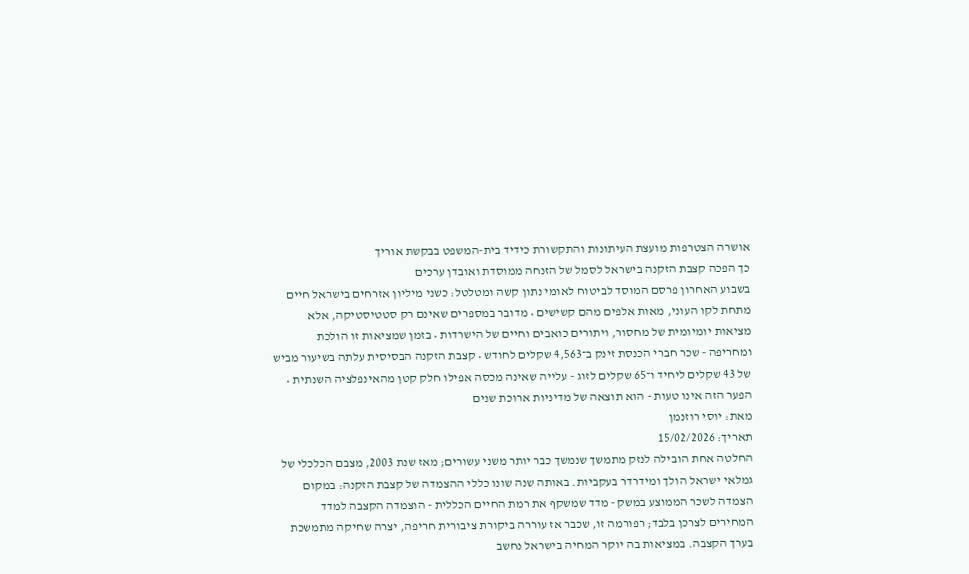אושרה הצטרפות מועצת העיתונות והתקשורת כידיד בית-המשפט בבקשת אוריך
כך הפכה קצבת הזקנה בישראל לסמל של הזנחה ממוסדת ואובדן ערכים
בשבוע האחרון פרסם המוסד לביטוח לאומי נתון קשה ומטלטל: כשני מיליון אזרחים בישראל חיים מתחת לקו העוני, מאות אלפים מהם קשישים • מדובר במספרים שאינם רק סטטיסטיקה, אלא מציאות יומיומית של מחסור, ויתורים כואבים וחיים של הישרדות • בזמן שמציאות זו הולכת ומחריפה - שכר חברי הכנסת זינק ב־4,563 שקלים לחודש • קצבת הזקנה הבסיסית עלתה בשיעור מביש של 43 שקלים ליחיד ו־65 שקלים לזוג - עלייה שאינה מכסה אפילו חלק קטן מהאינפלציה השנתית • הפער הזה אינו טעות - הוא תוצאה של מדיניות ארוכת שנים
מאת: יוסי רוזנמן
תאריך: 15/02/2026
החלטה אחת הובילה לנזק מתמשך שנמשך כבר יותר משני עשורים; מאז שנת 2003, מצבם הכלכלי של גמלאי ישראל הולך ומידרדר בעקביות. באותה שנה שונו כללי ההצמדה של קצבת הזקנה: במקום הצמדה לשכר הממוצע במשק - מדד שמשקף את רמת החיים הכללית - הוצמדה הקצבה למדד המחירים לצרכן בלבד; רפורמה זו, שכבר אז עוררה ביקורת ציבורית חריפה, יצרה שחיקה מתמשכת בערך הקצבה. במציאות בה יוקר המחיה בישראל נחשב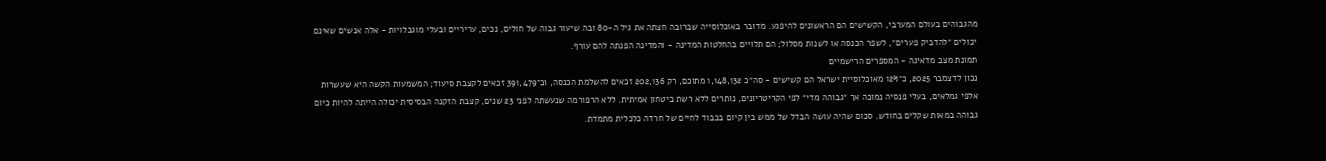מהגבוהים בעולם המערבי, הקשישים הם הראשונים להיפגע. מדובר באוכלוסייה שברובה חצתה את גיל ה-80 ובה שיעור גבוה של חולים, נכים, עריריים ובעלי מוגבלויות - אלה אנשים שאינם יכולים ״להדביק פערים״, לשפר הכנסה או לשנות מסלול; הם תלויים בהחלטות המדינה - והמדינה הפנתה להם עורף.
תמונת מצב מדאיגה - המספרים הרישמיים
נכון לדצמבר 2025, כ־12% מאוכלוסיית ישראל הם קשישים - סה״כ 1,148,132 מתוכם, רק 202,136 זכאים להשלמת הכנסה, וכ־391,479 זכאים לקצבת סיעוד; המשמעות הקשה היא שעשרות אלפי גמלאים, בעלי פנסיה נמוכה אך ״גבוהה מדי״ לפי הקריטריונים, נותרים ללא רשת ביטחון אמיתית. ללא הרפורמה שנעשתה לפני 23 שנים, קצבת הזקנה הבסיסית יכולה הייתה להיות כיום גבוהה במאות שקלים בחודש. סכום שהיה עושה הבדל של ממש בין קיום בכבוד לחיים של חרדה כלכלית מתמדת.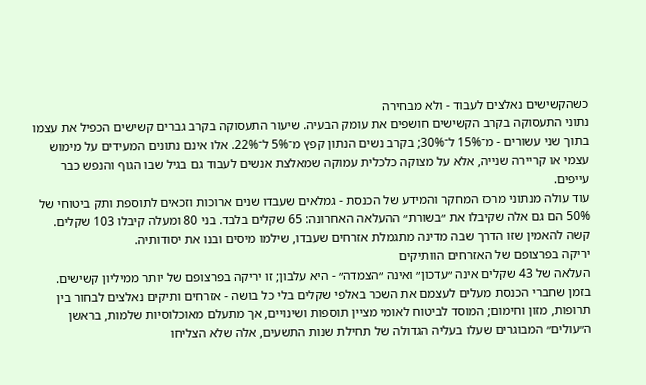כשהקשישים נאלצים לעבוד - ולא מבחירה
נתוני התעסוקה בקרב הקשישים חושפים את עומק הבעיה. שיעור התעסוקה בקרב גברים קשישים הכפיל את עצמו בתוך שני עשורים - מ־15% ל־30%; בקרב נשים הנתון קפץ מ־5% ל־22%. אלו אינם נתונים המעידים על מימוש עצמי או קריירה שנייה, אלא על מצוקה כלכלית עמוקה שמאלצת אנשים לעבוד גם בגיל שבו הגוף והנפש כבר עייפים.
עוד עולה מנתוני מרכז המחקר והמידע של הכנסת - גמלאים שעבדו שנים ארוכות וזכאים לתוספת ותק ביטוחי של 50% הם גם אלה שקיבלו את ״בשורת״ ההעלאה האחרונה: 65 שקלים בלבד. בני 80 ומעלה קיבלו 103 שקלים. קשה להאמין שזו הדרך שבה מדינה מתגמלת אזרחים שעבדו, שילמו מיסים ובנו את יסודותיה.
יריקה בפרצופם של האזרחים הוותיקים
העלאה של 43 שקלים אינה ״עדכון״ ואינה ״הצמדה״ - היא עלבון; זו יריקה בפרצופם של יותר ממיליון קשישים. בזמן שחברי הכנסת מעלים לעצמם את השכר באלפי שקלים בלי כל בושה - אזרחים ותיקים נאלצים לבחור בין תרופות, מזון וחימום; המוסד לביטוח לאומי מציין תוספות ושינויים, אך מתעלם מאוכלוסיות שלמות, בראשן ה״עולים״ המבוגרים שעלו בעליה הגדולה של תחילת שנות התשעים, אלה שלא הצליחו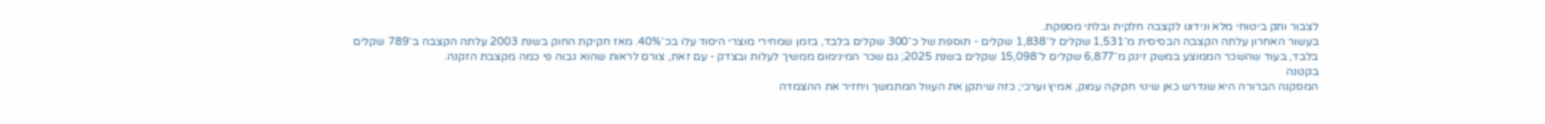לצבור ותק ביטוחי מלא ונידונו לקצבה חלקית ובלתי מספקת.
בעשור האחרון עלתה הקצבה הבסיסית מ־1,531 שקלים ל־1,838 שקלים - תוספת של כ־300 שקלים בלבד, בזמן שמחירי מוצרי היסוד עלו בכ־40%. מאז חקיקת החוק בשנת 2003 עלתה הקצבה ב־789 שקלים בלבד, בעוד שהשכר הממוצע במשק זינק מ־6,877 שקלים ל־15,098 שקלים בשנת 2025; גם שכר המינימום ממשיך לעלות ובצדק - עם זאת, צורם לראות שהוא גבוה פי כמה מקצבת הזקנה.
בקטנה
המסקנה הברורה היא שנדרש כאן שינוי חקיקה עמוק, אמיץ וערכי; כזה שיתקן את העוול המתמשך ויחזיר את ההצמדה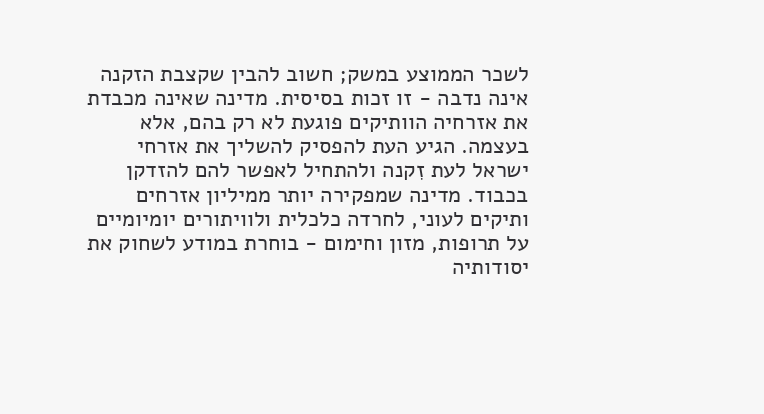לשכר הממוצע במשק; חשוב להבין שקצבת הזקנה אינה נדבה - זו זכות בסיסית. מדינה שאינה מכבדת את אזרחיה הוותיקים פוגעת לא רק בהם, אלא בעצמה. הגיע העת להפסיק להשליך את אזרחי ישראל לעת זִקנה ולהתחיל לאפשר להם להזדקן בכבוד. מדינה שמפקירה יותר ממיליון אזרחים ותיקים לעוני, לחרדה כלכלית ולוויתורים יומיומיים על תרופות, מזון וחימום - בוחרת במודע לשחוק את יסודותיה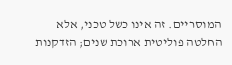המוסריים. זה אינו כשל טכני, אלא החלטה פוליטית ארוכת שנים; הזדקנות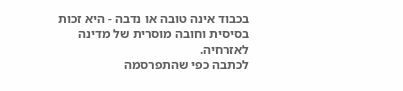בכבוד אינה טובה או נדבה - היא זכות בסיסית וחובה מוסרית של מדינה לאזרחיה.
לכתבה כפי שהתפרסמה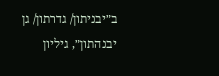ב״יבניתון/ גדרתון/ גן יבנהתון״, גיליון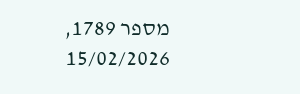מספר 1789, 15/02/2026